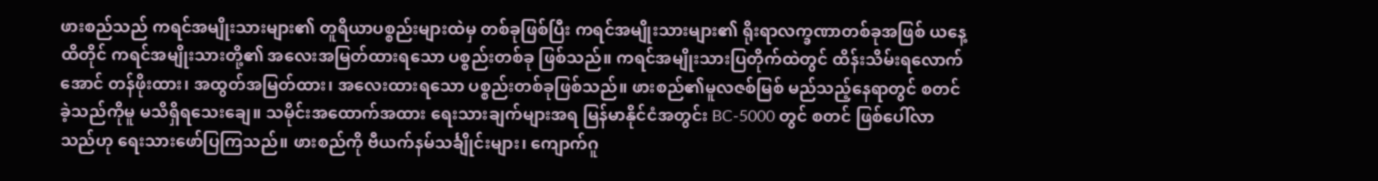ဖားစည်သည် ကရင်အမျိုးသားများ၏ တူရိယာပစ္စည်းများထဲမှ တစ်ခုဖြစ်ပြီး ကရင်အမျိုးသားများ၏ ရိုးရာလက္ခဏာတစ်ခုအဖြစ် ယနေ့ထိတိုင် ကရင်အမျိုးသားတို့၏ အလေးအမြတ်ထားရသော ပစ္စည်းတစ်ခု ဖြစ်သည်။ ကရင်အမျိုးသားပြတိုက်ထဲတွင် ထိန်းသိမ်းရလောက်အောင် တန်ဖိုးထား၊ အထွတ်အမြတ်ထား၊ အလေးထားရသော ပစ္စည်းတစ်ခုဖြစ်သည်။ ဖားစည်၏မူလဇစ်မြစ် မည်သည့်နေရာတွင် စတင်ခဲ့သည်ကိုမူ မသိရှိရသေးချေ။ သမိုင်းအထောက်အထား ရေးသားချက်များအရ မြန်မာနိုင်ငံအတွင်း BC-5000 တွင် စတင် ဖြစ်ပေါ်လာသည်ဟု ရေးသားဖော်ပြကြသည်။ ဖားစည်ကို ဗီယက်နမ်သင်္ချိုင်းများ၊ ကျောက်ဂူ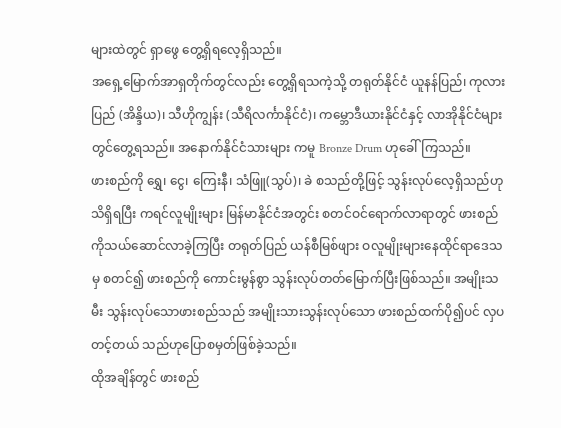များထဲတွင် ရှာဖွေ တွေ့ရှိရလေ့ရှိသည်။
အရှေ့မြောက်အာရှတိုက်တွင်လည်း တွေ့ရှိရသကဲ့သို့ တရုတ်နိုင်ငံ ယူနန်ပြည်၊ ကုလားပြည် (အိန္ဒိယ)၊ သီဟိုကျွန်း (သီရိလင်္ကာနိုင်ငံ)၊ ကမ္ဘောဒီယားနိုင်ငံနှင့် လာအိုနိုင်ငံများတွင်တွေ့ရသည်။ အနောက်နိုင်ငံသားများ ကမူ Bronze Drum ဟုခေါ်ကြသည်။
ဖားစည်ကို ရွှေ၊ ငွေ၊ ကြေးနီ၊ သံဖြူ(သွပ်)၊ ခဲ စသည်တို့ဖြင့် သွန်းလုပ်လေ့ရှိသည်ဟု သိရှိရပြီး ကရင်လူမျိုးများ မြန်မာနိုင်ငံအတွင်း စတင်ဝင်ရောက်လာရာတွင် ဖားစည်ကိုသယ်ဆောင်လာခဲ့ကြပြီး တရုတ်ပြည် ယန်စီမြစ်ဖျား ဝလူမျိုးများနေထိုင်ရာဒေသမှ စတင်၍ ဖားစည်ကို ကောင်းမွန်စွာ သွန်းလုပ်တတ်မြောက်ပြီးဖြစ်သည်။ အမျိုးသမီး သွန်းလုပ်သောဖားစည်သည် အမျိုးသားသွန်းလုပ်သော ဖားစည်ထက်ပို၍ပင် လှပ တင့်တယ် သည်ဟုပြောစမှတ်ဖြစ်ခဲ့သည်။
ထိုအချိန်တွင် ဖားစည်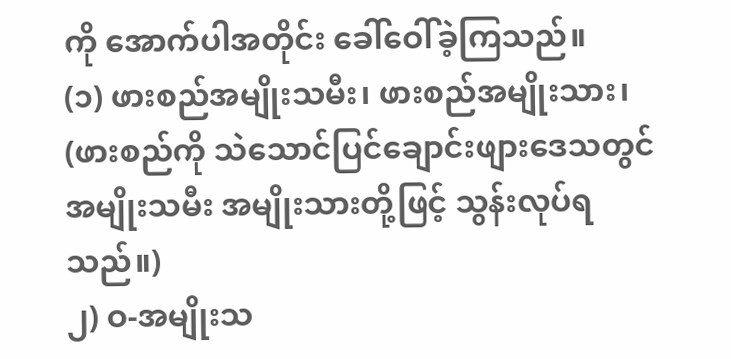ကို အောက်ပါအတိုင်း ခေါ်ဝေါ်ခဲ့ကြသည်။
(၁) ဖားစည်အမျိုးသမီး၊ ဖားစည်အမျိုးသား၊ (ဖားစည်ကို သဲသောင်ပြင်ချောင်းဖျားဒေသတွင် အမျိုးသမီး အမျိုးသားတို့ဖြင့် သွန်းလုပ်ရသည်။)
၂) ဝ-အမျိုးသ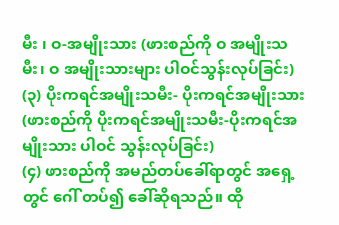မီး ၊ ဝ-အမျိုးသား (ဖားစည်ကို ဝ အမျိုးသမီး၊ ဝ အမျိုးသားများ ပါဝင်သွန်းလုပ်ခြင်း)
(၃) ပိုးကရင်အမျိုးသမီး- ပိုးကရင်အမျိုးသား (ဖားစည်ကို ပိုးကရင်အမျိုးသမီး-ပိုးကရင်အမျိုးသား ပါဝင် သွန်းလုပ်ခြင်း)
(၄) ဖားစည်ကို အမည်တပ်ခေါ်ရာတွင် အရှေ့တွင် ဂေါ် တပ်၍ ခေါ်ဆိုရသည်။ ထို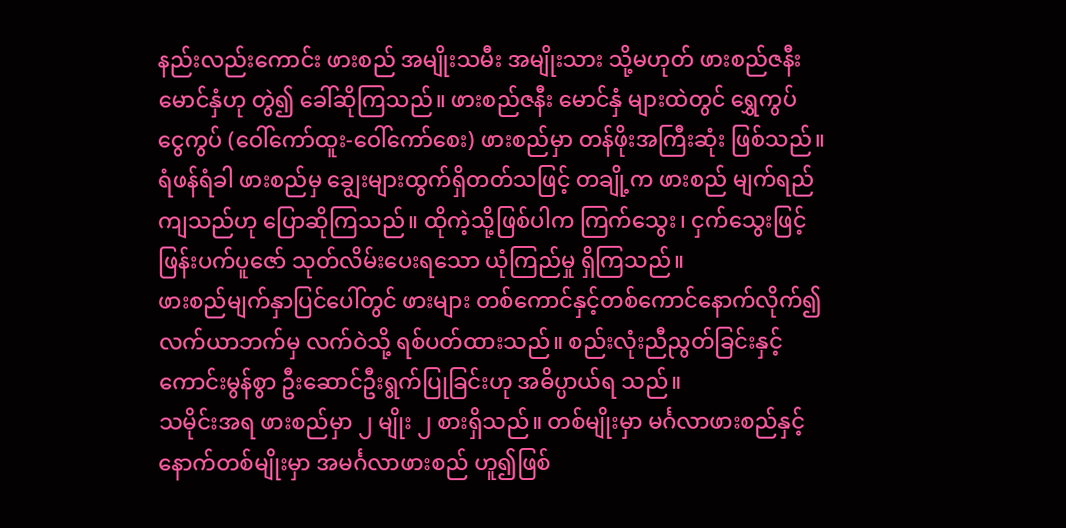နည်းလည်းကောင်း ဖားစည် အမျိုးသမီး အမျိုးသား သို့မဟုတ် ဖားစည်ဇနီးမောင်နှံဟု တွဲ၍ ခေါ်ဆိုကြသည်။ ဖားစည်ဇနီး မောင်နှံ များထဲတွင် ရွှေကွပ် ငွေကွပ် (ဝေါ်ကော်ထူး-ဝေါ်ကော်စေး) ဖားစည်မှာ တန်ဖိုးအကြီးဆုံး ဖြစ်သည်။ ရံဖန်ရံခါ ဖားစည်မှ ချွေးများထွက်ရှိတတ်သဖြင့် တချို့က ဖားစည် မျက်ရည်ကျသည်ဟု ပြောဆိုကြသည်။ ထိုကဲ့သို့ဖြစ်ပါက ကြက်သွေး၊ ငှက်သွေးဖြင့် ဖြန်းပက်ပူဇော် သုတ်လိမ်းပေးရသော ယုံကြည်မှု ရှိကြသည်။
ဖားစည်မျက်နှာပြင်ပေါ်တွင် ဖားများ တစ်ကောင်နှင့်တစ်ကောင်နောက်လိုက်၍ လက်ယာဘက်မှ လက်ဝဲသို့ ရစ်ပတ်ထားသည်။ စည်းလုံးညီညွတ်ခြင်းနှင့် ကောင်းမွန်စွာ ဦးဆောင်ဦးရွက်ပြုခြင်းဟု အဓိပ္ပာယ်ရ သည်။
သမိုင်းအရ ဖားစည်မှာ ၂ မျိုး ၂ စားရှိသည်။ တစ်မျိုးမှာ မင်္ဂလာဖားစည်နှင့် နောက်တစ်မျိုးမှာ အမင်္ဂလာဖားစည် ဟူ၍ဖြစ်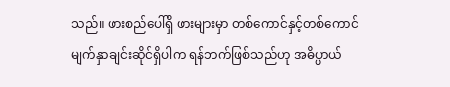သည်။ ဖားစည်ပေါ်ရှိ ဖားများမှာ တစ်ကောင်နှင့်တစ်ကောင် မျက်နှာချင်းဆိုင်ရှိပါက ရန်ဘက်ဖြစ်သည်ဟု အဓိပ္ပာယ်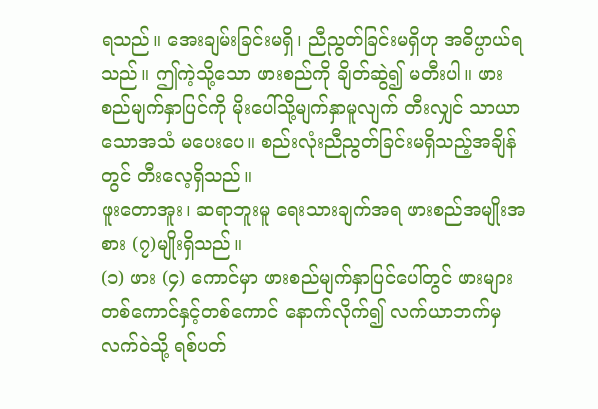ရသည်။ အေးချမ်းခြင်းမရှိ၊ ညီညွတ်ခြင်းမရှိဟု အဓိပ္ပာယ်ရသည်။ ဤကဲ့သို့သော ဖားစည်ကို ချိတ်ဆွဲ၍ မတီးပါ။ ဖားစည်မျက်နှာပြင်ကို မိုးပေါ်သို့မျက်နှာမူလျက် တီးလျှင် သာယာသောအသံ မပေးပေ။ စည်းလုံးညီညွတ်ခြင်းမရှိသည့်အချိန်တွင် တီးလေ့ရှိသည်။
ဖူးတောအူး၊ ဆရာဘူးမူ ရေးသားချက်အရ ဖားစည်အမျိုးအစား (၇)မျိုးရှိသည်။
(၁) ဖား (၄) ကောင်မှာ ဖားစည်မျက်နှာပြင်ပေါ်တွင် ဖားများ တစ်ကောင်နှင့်တစ်ကောင် နောက်လိုက်၍ လက်ယာဘက်မှ လက်ဝဲသို့ ရစ်ပတ်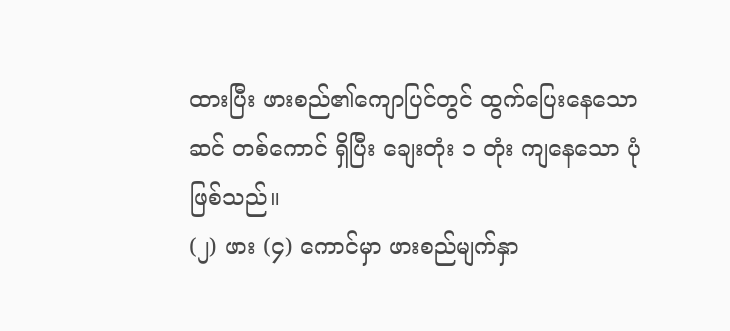ထားပြီး ဖားစည်၏ကျောပြင်တွင် ထွက်ပြေးနေသော ဆင် တစ်ကောင် ရှိပြီး ချေးတုံး ၁ တုံး ကျနေသော ပုံဖြစ်သည်။
(၂) ဖား (၄) ကောင်မှာ ဖားစည်မျက်နှာ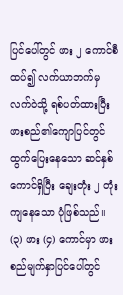ပြင်ပေါ်တွင် ဖား ၂ ကောင်စီထပ်၍ လက်ယာဘက်မှ လက်ဝဲသို့ ရစ်ပတ်ထားပြီး ဖားစည်၏ကျောပြင်တွင် ထွက်ပြေးနေသော ဆင်နှစ်ကောင်ရှိပြီး ချေးတုံး ၂ တုံး ကျနေသော ပုံဖြစ်သည်။
(၃) ဖား (၄) ကောင်မှာ ဖားစည်မျက်နှာပြင်ပေါ်တွင်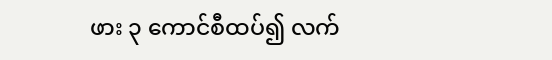ဖား ၃ ကောင်စီထပ်၍ လက်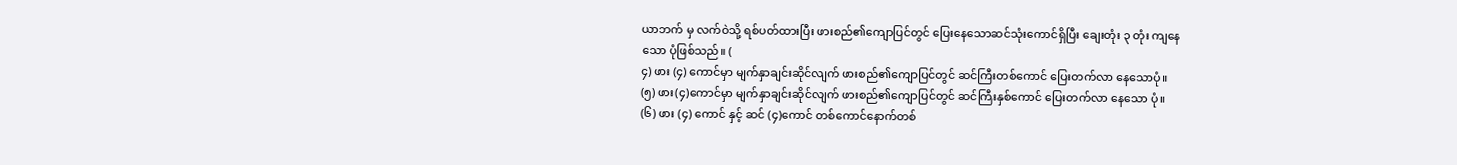ယာဘက် မှ လက်ဝဲသို့ ရစ်ပတ်ထားပြီး ဖားစည်၏ကျောပြင်တွင် ပြေးနေသောဆင်သုံးကောင်ရှိပြီး ချေးတုံး ၃ တုံး ကျနေ
သော ပုံဖြစ်သည်။ (
၄) ဖား (၄) ကောင်မှာ မျက်နှာချင်းဆိုင်လျက် ဖားစည်၏ကျောပြင်တွင် ဆင်ကြီးတစ်ကောင် ပြေးတက်လာ နေသောပုံ။
(၅) ဖား(၄)ကောင်မှာ မျက်နှာချင်းဆိုင်လျက် ဖားစည်၏ကျောပြင်တွင် ဆင်ကြီးနှစ်ကောင် ပြေးတက်လာ နေသော ပုံ။
(၆) ဖား (၄) ကောင် နှင့် ဆင် (၄)ကောင် တစ်ကောင်နောက်တစ်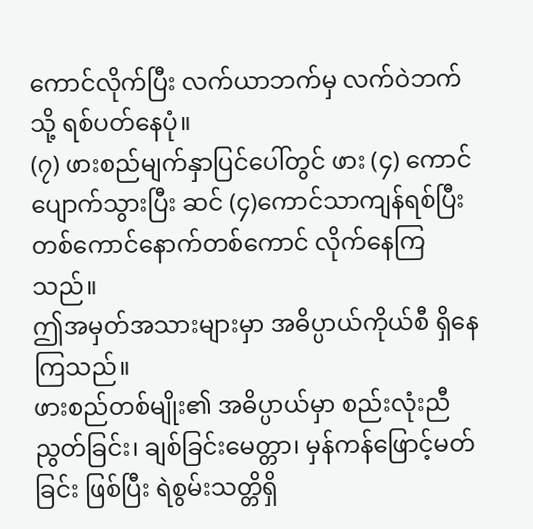ကောင်လိုက်ပြီး လက်ယာဘက်မှ လက်ဝဲဘက်သို့ ရစ်ပတ်နေပုံ။
(၇) ဖားစည်မျက်နှာပြင်ပေါ်တွင် ဖား (၄) ကောင်ပျောက်သွားပြီး ဆင် (၄)ကောင်သာကျန်ရစ်ပြီး တစ်ကောင်နောက်တစ်ကောင် လိုက်နေကြသည်။
ဤအမှတ်အသားများမှာ အဓိပ္ပာယ်ကိုယ်စီ ရှိနေကြသည်။
ဖားစည်တစ်မျိုး၏ အဓိပ္ပာယ်မှာ စည်းလုံးညီညွတ်ခြင်း၊ ချစ်ခြင်းမေတ္တာ၊ မှန်ကန်ဖြောင့်မတ်ခြင်း ဖြစ်ပြီး ရဲစွမ်းသတ္တိရှိ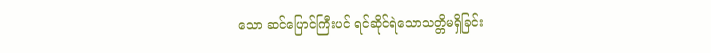သော ဆင်ပြောင်ကြီးပင် ရင်ဆိုင်ရဲသောသတ္တိမရှိခြင်း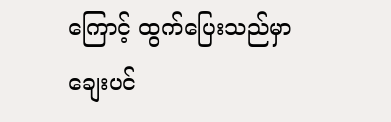ကြောင့် ထွက်ပြေးသည်မှာ ချေးပင်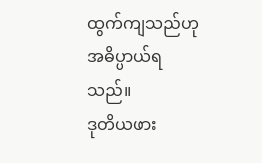ထွက်ကျသည်ဟု အဓိပ္ပာယ်ရသည်။
ဒုတိယဖား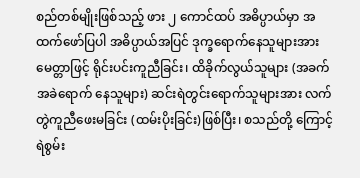စည်တစ်မျိုးဖြစ်သည့် ဖား ၂ ကောင်ထပ် အဓိပ္ပာယ်မှာ အထက်ဖော်ပြပါ အဓိပ္ပာယ်အပြင် ဒုက္ခရောက်နေသူများအား မေတ္တာဖြင့် ရိုင်းပင်းကူညီခြင်း၊ ထိခိုက်လွယ်သူများ (အခက်အခဲရောက် နေသူများ) ဆင်းရဲတွင်းရောက်သူများအား လက်တွဲကူညီဖေးမခြင်း (ထမ်းပိုးခြင်း)ဖြစ်ပြီး၊ စသည်တို့ ကြောင့် ရဲစွမ်း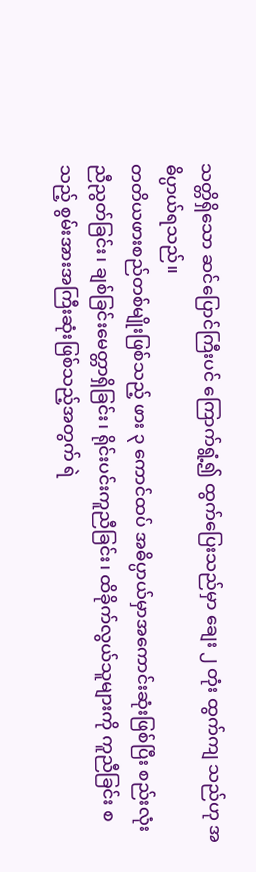သတ္တိရှိသော ဆင်ပြောင်ကြီးပင် ကြောက်ရွံ့၍ ထွက်ပြေးသည်မှာ ချေး ၂ တုံး ထွက်ကျ သည်ဟု အဓိပ္ပာယ်ရသည်။
တတိယဖားစည်တစ်မျိုးဖြစ်သည့် ဖား ၃ ကောင်ထပ် အဓိပ္ပာယ်မှာအကောင်းဆုံးဖြစ်ပြီး စည်းလုံး ညီညွတ်ခြင်း၊ ချစ်ခြင်းမေတ္တာရှိခြင်း၊ ရိုင်းပင်းကူညီခြင်း၊ ထိခိုက်လွယ်သူများကို ကူညီခြင်း စသည့် စွမ်းအားအကြီးဆုံးဖြစ်သည့်အတွက် ရဲ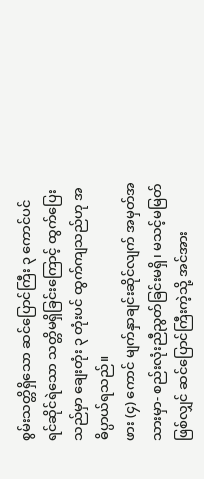စွမ်းသတ္တိရှိသော ဆင်ပြောင်ကြီး ၃ ကောင်ပင် ရင်ဆိုင်ရဲသော သတ္တိမရှိခြင်းကြောင့် ထွက်ပြေးသည်မှာ ချေးတုံး ၃ တုံးပင် ထွက်ကျသည်ဟု အဓိပ္ပာယ်ရသည်။
ဖား (၄) ကောင် မျက်နှာချင်းဆိုင်လျက် အမှတ်အသားမှာ- စည်းလုံးညီညွတ်ခြင်းမရှိ၊ မသင့်မမြတ် ဖြစ်လျှင် ဆင်ပြောင်ကြီးကဲ့သို့ အင်အား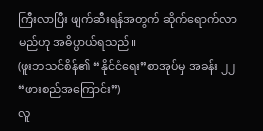ကြီးလာပြီး ဖျက်ဆီးရန်အတွက် ဆိုက်ရောက်လာမည်ဟု အဓိပ္ပာယ်ရသည်။
(ဖူးဘသင်စိန်၏ “နိုင်ငံရေး”စာအုပ်မှ အခန်း ၂၂ “ဖားစည်အကြောင်း”)
လူ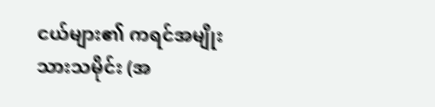ငယ်များ၏ ကရင်အမျိုးသားသမိုင်း (အ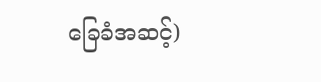ခြေခံအဆင့်)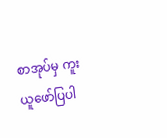စာအုပ်မှ ကူးယူဖော်ပြပါ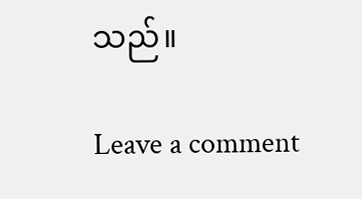သည်။

Leave a comment